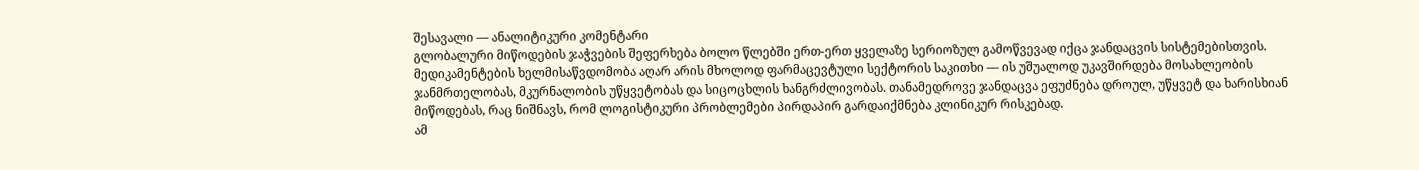შესავალი — ანალიტიკური კომენტარი
გლობალური მიწოდების ჯაჭვების შეფერხება ბოლო წლებში ერთ-ერთ ყველაზე სერიოზულ გამოწვევად იქცა ჯანდაცვის სისტემებისთვის. მედიკამენტების ხელმისაწვდომობა აღარ არის მხოლოდ ფარმაცევტული სექტორის საკითხი — ის უშუალოდ უკავშირდება მოსახლეობის ჯანმრთელობას, მკურნალობის უწყვეტობას და სიცოცხლის ხანგრძლივობას. თანამედროვე ჯანდაცვა ეფუძნება დროულ, უწყვეტ და ხარისხიან მიწოდებას, რაც ნიშნავს, რომ ლოგისტიკური პრობლემები პირდაპირ გარდაიქმნება კლინიკურ რისკებად.
ამ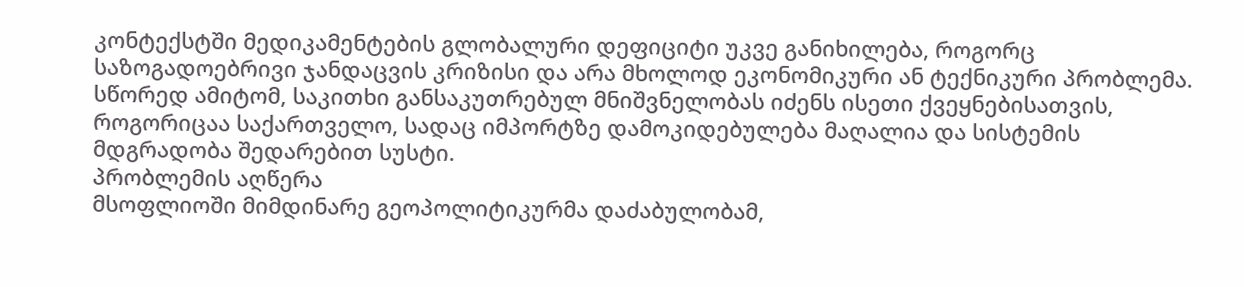კონტექსტში მედიკამენტების გლობალური დეფიციტი უკვე განიხილება, როგორც საზოგადოებრივი ჯანდაცვის კრიზისი და არა მხოლოდ ეკონომიკური ან ტექნიკური პრობლემა. სწორედ ამიტომ, საკითხი განსაკუთრებულ მნიშვნელობას იძენს ისეთი ქვეყნებისათვის, როგორიცაა საქართველო, სადაც იმპორტზე დამოკიდებულება მაღალია და სისტემის მდგრადობა შედარებით სუსტი.
პრობლემის აღწერა
მსოფლიოში მიმდინარე გეოპოლიტიკურმა დაძაბულობამ,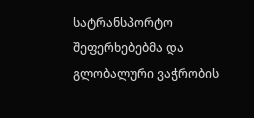სატრანსპორტო შეფერხებებმა და გლობალური ვაჭრობის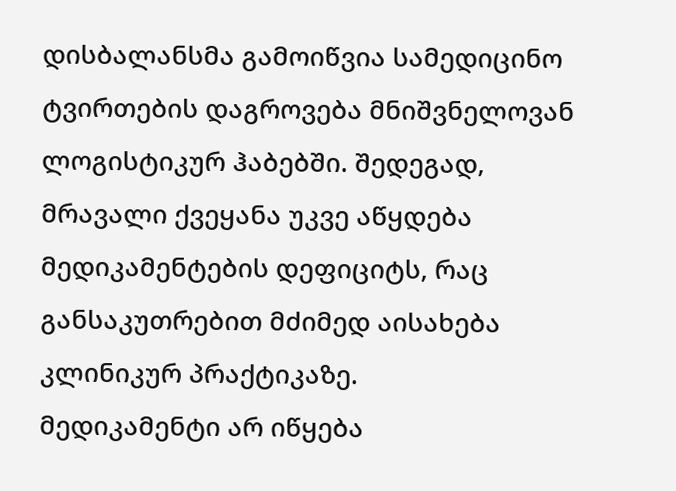დისბალანსმა გამოიწვია სამედიცინო ტვირთების დაგროვება მნიშვნელოვან ლოგისტიკურ ჰაბებში. შედეგად, მრავალი ქვეყანა უკვე აწყდება მედიკამენტების დეფიციტს, რაც განსაკუთრებით მძიმედ აისახება კლინიკურ პრაქტიკაზე.
მედიკამენტი არ იწყება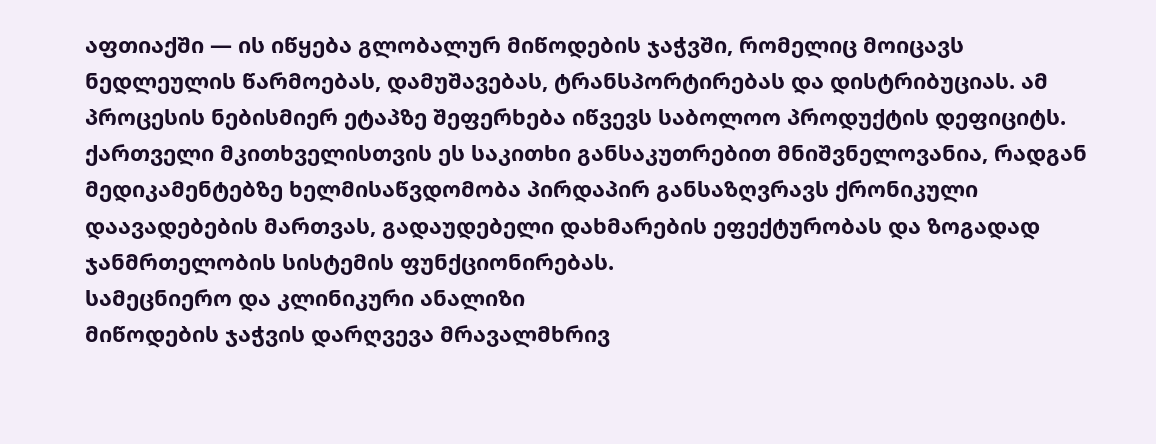აფთიაქში — ის იწყება გლობალურ მიწოდების ჯაჭვში, რომელიც მოიცავს ნედლეულის წარმოებას, დამუშავებას, ტრანსპორტირებას და დისტრიბუციას. ამ პროცესის ნებისმიერ ეტაპზე შეფერხება იწვევს საბოლოო პროდუქტის დეფიციტს.
ქართველი მკითხველისთვის ეს საკითხი განსაკუთრებით მნიშვნელოვანია, რადგან მედიკამენტებზე ხელმისაწვდომობა პირდაპირ განსაზღვრავს ქრონიკული დაავადებების მართვას, გადაუდებელი დახმარების ეფექტურობას და ზოგადად ჯანმრთელობის სისტემის ფუნქციონირებას.
სამეცნიერო და კლინიკური ანალიზი
მიწოდების ჯაჭვის დარღვევა მრავალმხრივ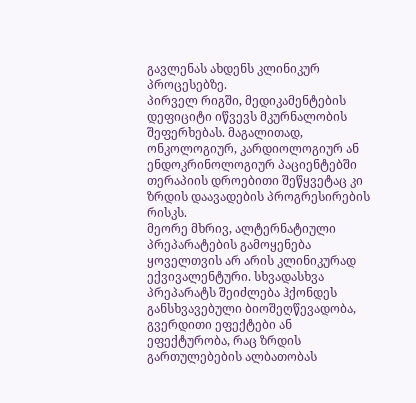გავლენას ახდენს კლინიკურ პროცესებზე.
პირველ რიგში, მედიკამენტების დეფიციტი იწვევს მკურნალობის შეფერხებას. მაგალითად, ონკოლოგიურ, კარდიოლოგიურ ან ენდოკრინოლოგიურ პაციენტებში თერაპიის დროებითი შეწყვეტაც კი ზრდის დაავადების პროგრესირების რისკს.
მეორე მხრივ, ალტერნატიული პრეპარატების გამოყენება ყოველთვის არ არის კლინიკურად ექვივალენტური. სხვადასხვა პრეპარატს შეიძლება ჰქონდეს განსხვავებული ბიოშეღწევადობა, გვერდითი ეფექტები ან ეფექტურობა, რაც ზრდის გართულებების ალბათობას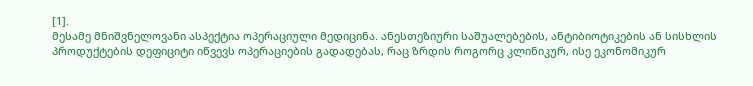[1].
მესამე მნიშვნელოვანი ასპექტია ოპერაციული მედიცინა. ანესთეზიური საშუალებების, ანტიბიოტიკების ან სისხლის პროდუქტების დეფიციტი იწვევს ოპერაციების გადადებას, რაც ზრდის როგორც კლინიკურ, ისე ეკონომიკურ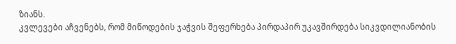ზიანს.
კვლევები აჩვენებს, რომ მიწოდების ჯაჭვის შეფერხება პირდაპირ უკავშირდება სიკვდილიანობის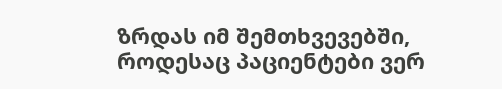ზრდას იმ შემთხვევებში, როდესაც პაციენტები ვერ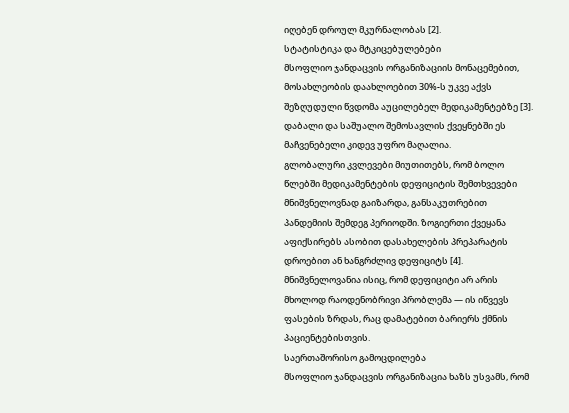იღებენ დროულ მკურნალობას [2].
სტატისტიკა და მტკიცებულებები
მსოფლიო ჯანდაცვის ორგანიზაციის მონაცემებით, მოსახლეობის დაახლოებით 30%-ს უკვე აქვს შეზღუდული წვდომა აუცილებელ მედიკამენტებზე [3]. დაბალი და საშუალო შემოსავლის ქვეყნებში ეს მაჩვენებელი კიდევ უფრო მაღალია.
გლობალური კვლევები მიუთითებს, რომ ბოლო წლებში მედიკამენტების დეფიციტის შემთხვევები მნიშვნელოვნად გაიზარდა, განსაკუთრებით პანდემიის შემდეგ პერიოდში. ზოგიერთი ქვეყანა აფიქსირებს ასობით დასახელების პრეპარატის დროებით ან ხანგრძლივ დეფიციტს [4].
მნიშვნელოვანია ისიც, რომ დეფიციტი არ არის მხოლოდ რაოდენობრივი პრობლემა — ის იწვევს ფასების ზრდას, რაც დამატებით ბარიერს ქმნის პაციენტებისთვის.
საერთაშორისო გამოცდილება
მსოფლიო ჯანდაცვის ორგანიზაცია ხაზს უსვამს, რომ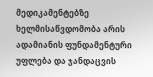მედიკამენტებზე ხელმისაწვდომობა არის ადამიანის ფუნდამენტური უფლება და ჯანდაცვის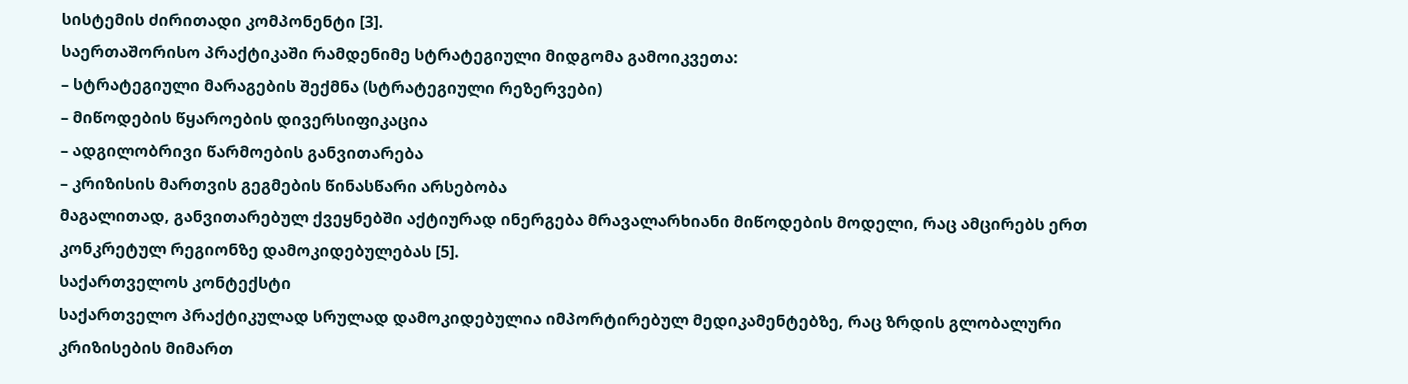სისტემის ძირითადი კომპონენტი [3].
საერთაშორისო პრაქტიკაში რამდენიმე სტრატეგიული მიდგომა გამოიკვეთა:
– სტრატეგიული მარაგების შექმნა (სტრატეგიული რეზერვები)
– მიწოდების წყაროების დივერსიფიკაცია
– ადგილობრივი წარმოების განვითარება
– კრიზისის მართვის გეგმების წინასწარი არსებობა
მაგალითად, განვითარებულ ქვეყნებში აქტიურად ინერგება მრავალარხიანი მიწოდების მოდელი, რაც ამცირებს ერთ კონკრეტულ რეგიონზე დამოკიდებულებას [5].
საქართველოს კონტექსტი
საქართველო პრაქტიკულად სრულად დამოკიდებულია იმპორტირებულ მედიკამენტებზე, რაც ზრდის გლობალური კრიზისების მიმართ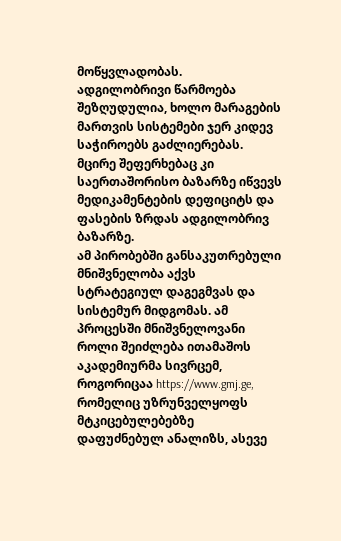მოწყვლადობას.
ადგილობრივი წარმოება შეზღუდულია, ხოლო მარაგების მართვის სისტემები ჯერ კიდევ საჭიროებს გაძლიერებას. მცირე შეფერხებაც კი საერთაშორისო ბაზარზე იწვევს მედიკამენტების დეფიციტს და ფასების ზრდას ადგილობრივ ბაზარზე.
ამ პირობებში განსაკუთრებული მნიშვნელობა აქვს სტრატეგიულ დაგეგმვას და სისტემურ მიდგომას. ამ პროცესში მნიშვნელოვანი როლი შეიძლება ითამაშოს აკადემიურმა სივრცემ, როგორიცაა https://www.gmj.ge, რომელიც უზრუნველყოფს მტკიცებულებებზე დაფუძნებულ ანალიზს, ასევე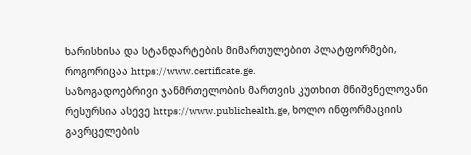ხარისხისა და სტანდარტების მიმართულებით პლატფორმები, როგორიცაა https://www.certificate.ge.
საზოგადოებრივი ჯანმრთელობის მართვის კუთხით მნიშვნელოვანი რესურსია ასევე https://www.publichealth.ge, ხოლო ინფორმაციის გავრცელების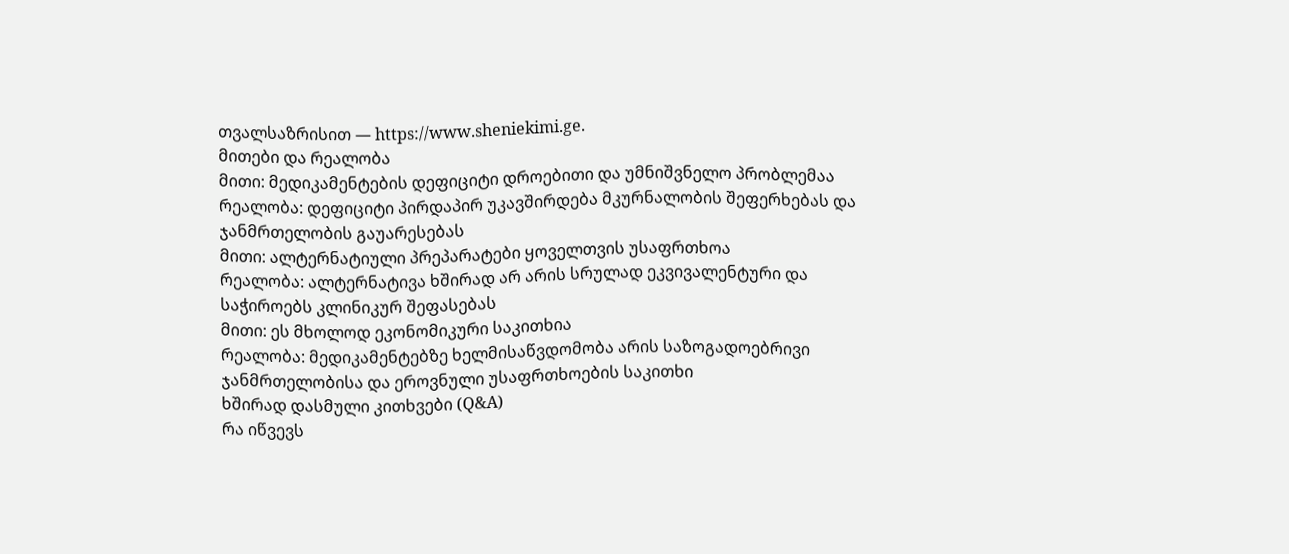თვალსაზრისით — https://www.sheniekimi.ge.
მითები და რეალობა
მითი: მედიკამენტების დეფიციტი დროებითი და უმნიშვნელო პრობლემაა
რეალობა: დეფიციტი პირდაპირ უკავშირდება მკურნალობის შეფერხებას და ჯანმრთელობის გაუარესებას
მითი: ალტერნატიული პრეპარატები ყოველთვის უსაფრთხოა
რეალობა: ალტერნატივა ხშირად არ არის სრულად ეკვივალენტური და საჭიროებს კლინიკურ შეფასებას
მითი: ეს მხოლოდ ეკონომიკური საკითხია
რეალობა: მედიკამენტებზე ხელმისაწვდომობა არის საზოგადოებრივი ჯანმრთელობისა და ეროვნული უსაფრთხოების საკითხი
ხშირად დასმული კითხვები (Q&A)
რა იწვევს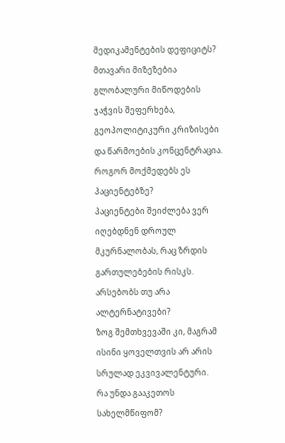მედიკამენტების დეფიციტს?
მთავარი მიზეზებია გლობალური მიწოდების ჯაჭვის შეფერხება, გეოპოლიტიკური კრიზისები და წარმოების კონცენტრაცია.
როგორ მოქმედებს ეს პაციენტებზე?
პაციენტები შეიძლება ვერ იღებდნენ დროულ მკურნალობას, რაც ზრდის გართულებების რისკს.
არსებობს თუ არა ალტერნატივები?
ზოგ შემთხვევაში კი, მაგრამ ისინი ყოველთვის არ არის სრულად ეკვივალენტური.
რა უნდა გააკეთოს სახელმწიფომ?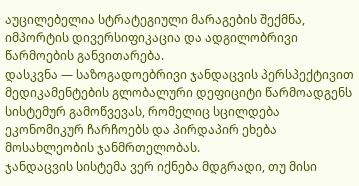აუცილებელია სტრატეგიული მარაგების შექმნა, იმპორტის დივერსიფიკაცია და ადგილობრივი წარმოების განვითარება.
დასკვნა — საზოგადოებრივი ჯანდაცვის პერსპექტივით
მედიკამენტების გლობალური დეფიციტი წარმოადგენს სისტემურ გამოწვევას, რომელიც სცილდება ეკონომიკურ ჩარჩოებს და პირდაპირ ეხება მოსახლეობის ჯანმრთელობას.
ჯანდაცვის სისტემა ვერ იქნება მდგრადი, თუ მისი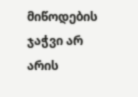მიწოდების ჯაჭვი არ არის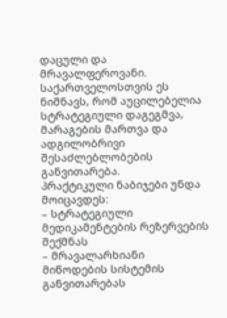დაცული და მრავალფეროვანი. საქართველოსთვის ეს ნიშნავს, რომ აუცილებელია სტრატეგიული დაგეგმვა, მარაგების მართვა და ადგილობრივი შესაძლებლობების განვითარება.
პრაქტიკული ნაბიჯები უნდა მოიცავდეს:
– სტრატეგიული მედიკამენტების რეზერვების შექმნას
– მრავალარხიანი მიწოდების სისტემის განვითარებას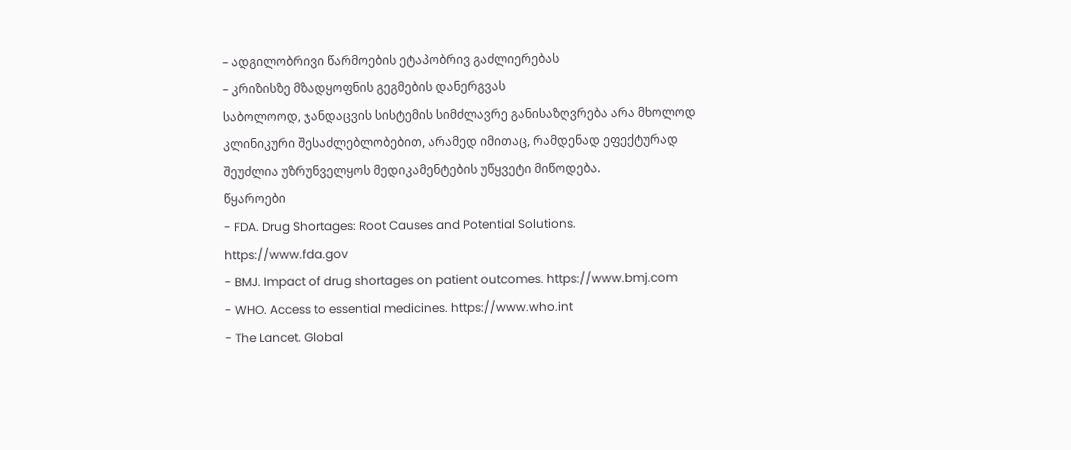– ადგილობრივი წარმოების ეტაპობრივ გაძლიერებას
– კრიზისზე მზადყოფნის გეგმების დანერგვას
საბოლოოდ, ჯანდაცვის სისტემის სიმძლავრე განისაზღვრება არა მხოლოდ კლინიკური შესაძლებლობებით, არამედ იმითაც, რამდენად ეფექტურად შეუძლია უზრუნველყოს მედიკამენტების უწყვეტი მიწოდება.
წყაროები
- FDA. Drug Shortages: Root Causes and Potential Solutions. https://www.fda.gov
- BMJ. Impact of drug shortages on patient outcomes. https://www.bmj.com
- WHO. Access to essential medicines. https://www.who.int
- The Lancet. Global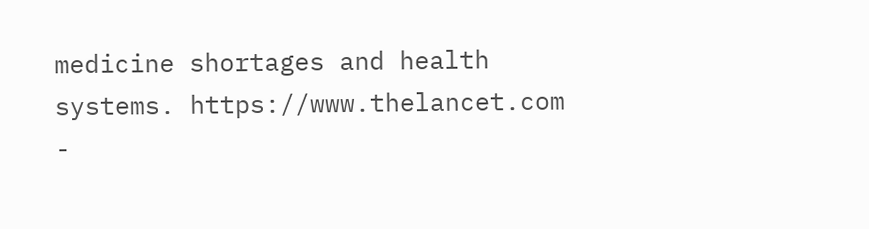medicine shortages and health systems. https://www.thelancet.com
-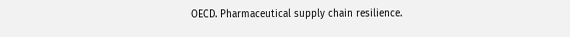OECD. Pharmaceutical supply chain resilience.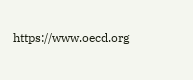https://www.oecd.org